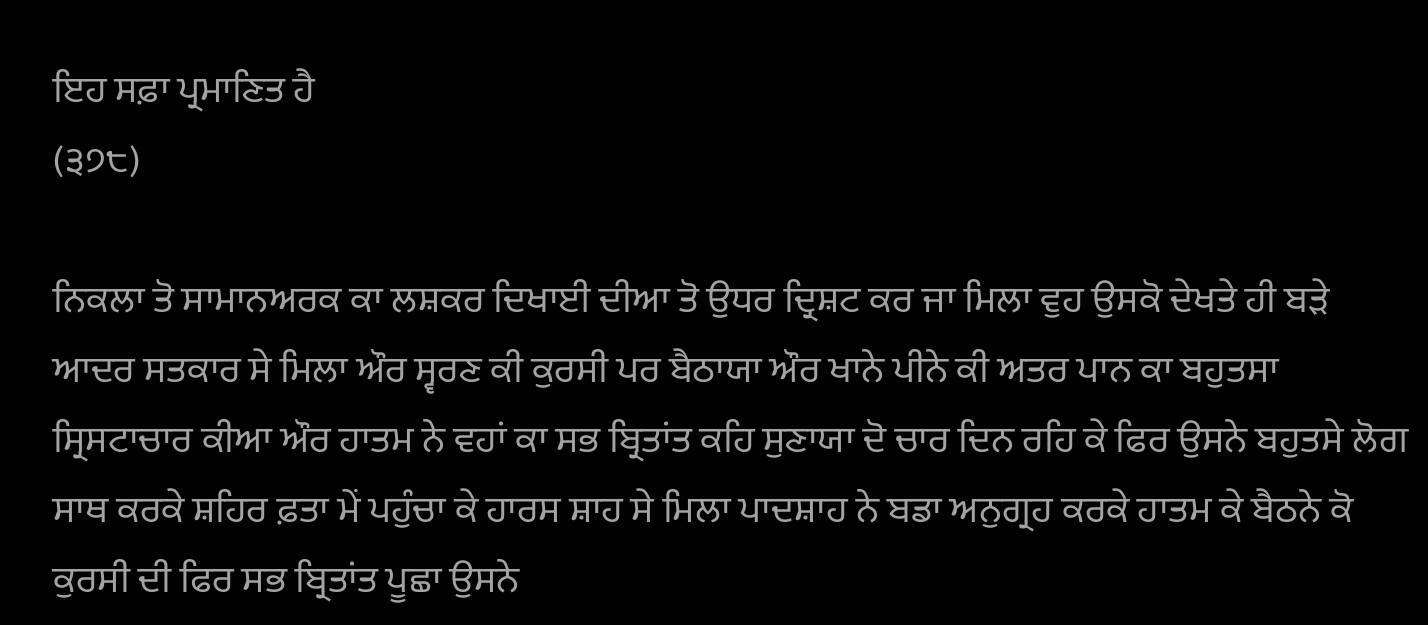ਇਹ ਸਫ਼ਾ ਪ੍ਰਮਾਣਿਤ ਹੈ
(੩੭੮)

ਨਿਕਲਾ ਤੋ ਸਾਮਾਨਅਰਕ ਕਾ ਲਸ਼ਕਰ ਦਿਖਾਈ ਦੀਆ ਤੋ ਉਧਰ ਦ੍ਰਿਸ਼ਟ ਕਰ ਜਾ ਮਿਲਾ ਵੁਹ ਉਸਕੋ ਦੇਖਤੇ ਹੀ ਬੜੇ ਆਦਰ ਸਤਕਾਰ ਸੇ ਮਿਲਾ ਔਰ ਸ੍ਵਰਣ ਕੀ ਕੁਰਸੀ ਪਰ ਬੈਠਾਯਾ ਔਰ ਖਾਨੇ ਪੀਨੇ ਕੀ ਅਤਰ ਪਾਨ ਕਾ ਬਹੁਤਸਾ ਸ੍ਰਿਸਟਾਚਾਰ ਕੀਆ ਔਰ ਹਾਤਮ ਨੇ ਵਹਾਂ ਕਾ ਸਭ ਬ੍ਰਿਤਾਂਤ ਕਹਿ ਸੁਣਾਯਾ ਦੋ ਚਾਰ ਦਿਨ ਰਹਿ ਕੇ ਫਿਰ ਉਸਨੇ ਬਹੁਤਸੇ ਲੋਗ ਸਾਥ ਕਰਕੇ ਸ਼ਹਿਰ ਫ਼ਤਾ ਮੇਂ ਪਹੁੰਚਾ ਕੇ ਹਾਰਸ ਸ਼ਾਹ ਸੇ ਮਿਲਾ ਪਾਦਸ਼ਾਹ ਨੇ ਬਡਾ ਅਨੁਗ੍ਰਹ ਕਰਕੇ ਹਾਤਮ ਕੇ ਬੈਠਨੇ ਕੋ ਕੁਰਸੀ ਦੀ ਫਿਰ ਸਭ ਬ੍ਰਿਤਾਂਤ ਪੂਛਾ ਉਸਨੇ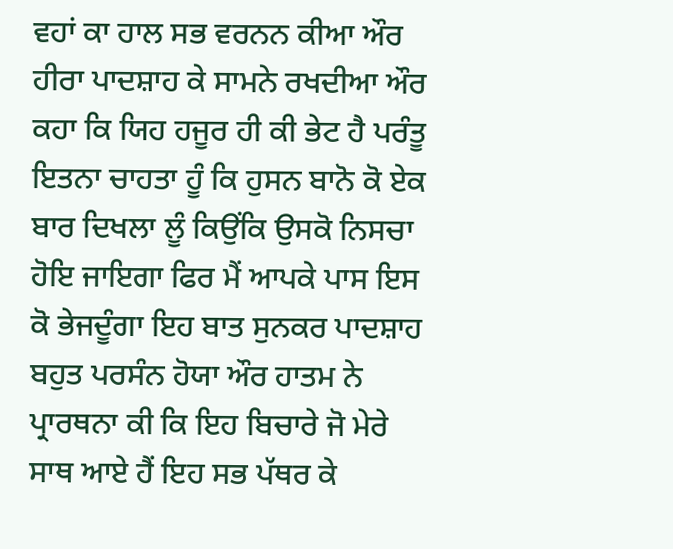ਵਹਾਂ ਕਾ ਹਾਲ ਸਭ ਵਰਨਨ ਕੀਆ ਔਰ ਹੀਰਾ ਪਾਦਸ਼ਾਹ ਕੇ ਸਾਮਨੇ ਰਖਦੀਆ ਔਰ ਕਹਾ ਕਿ ਯਿਹ ਹਜੂਰ ਹੀ ਕੀ ਭੇਟ ਹੈ ਪਰੰਤੂ ਇਤਨਾ ਚਾਹਤਾ ਹੂੰ ਕਿ ਹੁਸਨ ਬਾਨੋ ਕੋ ਏਕ ਬਾਰ ਦਿਖਲਾ ਲੂੰ ਕਿਉਂਕਿ ਉਸਕੋ ਨਿਸਚਾ ਹੋਇ ਜਾਇਗਾ ਫਿਰ ਮੈਂ ਆਪਕੇ ਪਾਸ ਇਸ ਕੋ ਭੇਜਦੂੰਗਾ ਇਹ ਬਾਤ ਸੁਨਕਰ ਪਾਦਸ਼ਾਹ ਬਹੁਤ ਪਰਸੰਨ ਹੋਯਾ ਔਰ ਹਾਤਮ ਨੇ ਪ੍ਰਾਰਥਨਾ ਕੀ ਕਿ ਇਹ ਬਿਚਾਰੇ ਜੋ ਮੇਰੇ ਸਾਥ ਆਏ ਹੈਂ ਇਹ ਸਭ ਪੱਥਰ ਕੇ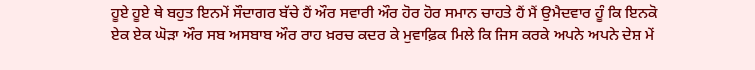ਹੂਏ ਹੂਏ ਥੇ ਬਹੁਤ ਇਨਮੇਂ ਸੌਦਾਗਰ ਬੱਚੇ ਹੈਂ ਔਰ ਸਵਾਰੀ ਔਰ ਹੋਰ ਹੋਰ ਸਮਾਨ ਚਾਹਤੇ ਹੈਂ ਮੈਂ ਉਮੈਦਵਾਰ ਹੂੰ ਕਿ ਇਨਕੋ ਏਕ ਏਕ ਘੋੜਾ ਔਰ ਸਬ ਅਸਬਾਬ ਔਰ ਰਾਹ ਖ਼ਰਚ ਕਦਰ ਕੇ ਮੁਵਾਫ਼ਿਕ ਮਿਲੇ ਕਿ ਜਿਸ ਕਰਕੇ ਅਪਨੇ ਅਪਨੇ ਦੇਸ਼ ਮੇਂ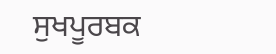ਸੁਖਪੂਰਬਕ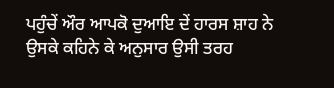ਪਹੁੰਚੇਂ ਔਰ ਆਪਕੋ ਦੁਆਇ ਦੇਂ ਹਾਰਸ ਸ਼ਾਹ ਨੇ ਉਸਕੇ ਕਹਿਨੇ ਕੇ ਅਨੁਸਾਰ ਉਸੀ ਤਰਹ